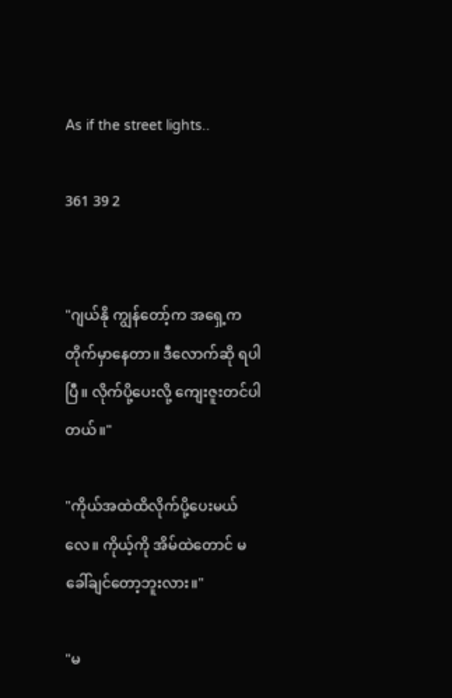As if the street lights..

361 39 2


"ဂျယ်နို ကျွန်တော့်က အရှေ့က တိုက်မှာနေတာ။ ဒီလောက်ဆို ရပါပြီ။ လိုက်ပို့ပေးလို့ ကျေးဇူးတင်ပါတယ်။"

"ကိုယ်အထဲထိလိုက်ပို့ပေးမယ်လေ။ ကိုယ့်ကို အိမ်ထဲတောင် မခေါ်ချင်တော့ဘူးလား။"

"မ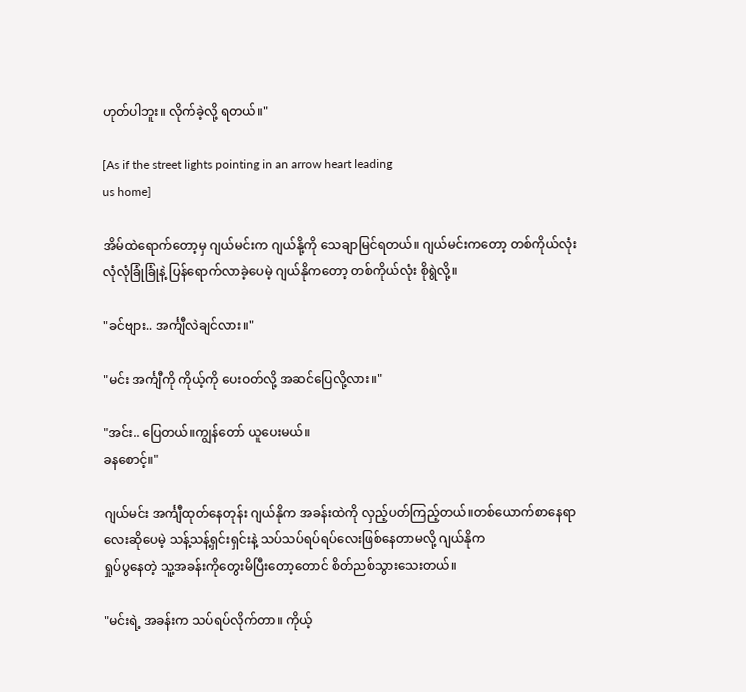ဟုတ်ပါဘူး။ လိုက်ခဲ့လို့ ရတယ်။"

[As if the street lights pointing in an arrow heart leading
us home]

အိမ်ထဲရောက်တော့မှ ဂျယ်မင်းက ဂျယ်နို့ကို သေချာမြင်ရတယ်။ ဂျယ်မင်းကတော့ တစ်ကိုယ်လုံး လုံလုံခြုံခြုံနဲ့ ပြန်ရောက်လာခဲ့ပေမဲ့ ဂျယ်နိုကတော့ တစ်ကိုယ်လုံး စိုရွဲလို့။

"ခင်ဗျား.. အင်္ကျီလဲချင်လား။"

"မင်း အင်္ကျီကို ကိုယ့်ကို ပေးဝတ်လို့ အဆင်ပြေလို့လား။"

"အင်း.. ပြေတယ်။ကျွန်တော် ယူပေးမယ်။
ခနစောင့်။"

ဂျယ်မင်း အင်္ကျီထုတ်နေတုန်း ဂျယ်နိုက အခန်းထဲကို လှည့်ပတ်ကြည့်တယ်။တစ်ယောက်စာနေရာလေးဆိုပေမဲ့ သန့်သန့်ရှင်းရှင်းနဲ့ သပ်သပ်ရပ်ရပ်လေးဖြစ်နေတာမလို့ ဂျယ်နိုက
ရှုပ်ပွနေတဲ့ သူ့အခန်းကိုတွေးမိပြီးတော့တောင် စိတ်ညစ်သွားသေးတယ်။

"မင်းရဲ့ အခန်းက သပ်ရပ်လိုက်တာ။ ကိုယ့်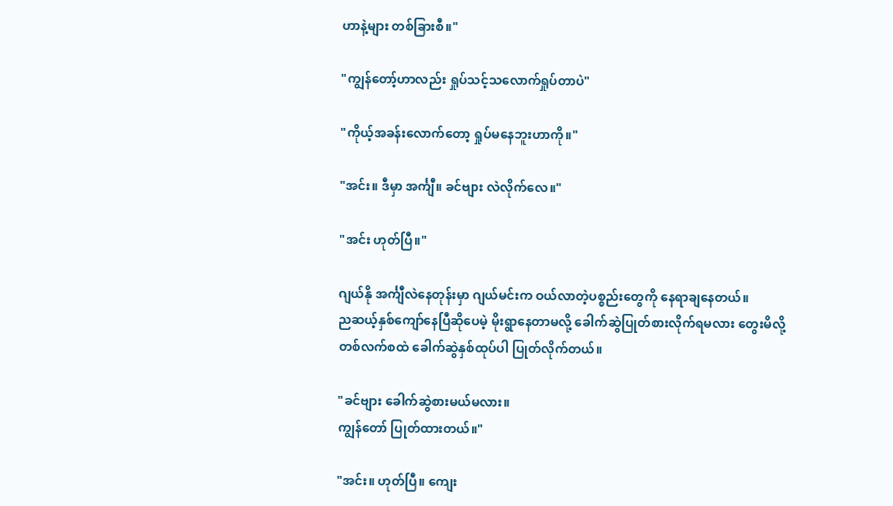ဟာနဲ့များ တစ်ခြားစီ။"

"ကျွန်တော့်ဟာလည်း ရှုပ်သင့်သလောက်ရှုပ်တာပဲ"

"ကိုယ့်အခန်းလောက်တော့ ရှုပ်မနေဘူးဟာကို။"

"အင်း။ ဒီမှာ အင်္ကျီ။ ခင်ဗျား လဲလိုက်လေ။"

"အင်း ဟုတ်ပြီ။"

ဂျယ်နို အင်္ကျီလဲနေတုန်းမှာ ဂျယ်မင်းက ဝယ်လာတဲ့ပစ္စည်းတွေကို နေရာချနေတယ်။
ညဆယ့်နှစ်ကျော်နေပြီဆိုပေမဲ့ မိုးရွာနေတာမလို့ ခေါက်ဆွဲပြုတ်စားလိုက်ရမလား တွေးမိလို့
တစ်လက်စထဲ ခေါက်ဆွဲနှစ်ထုပ်ပါ ပြုတ်လိုက်တယ်။

"ခင်ဗျား ခေါက်ဆွဲစားမယ်မလား။
ကျွန်တော် ပြုတ်ထားတယ်။"

"အင်း။ ဟုတ်ပြီ။ ကျေး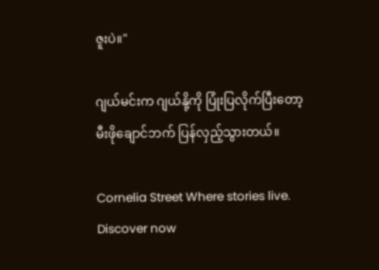ဇူးပဲ။"

ဂျယ်မင်းက ဂျယ်နို့ကို ပြုံးပြလိုက်ပြီးတော့
မီးဖိုချောင်ဘက် ပြန်လှည့်သွားတယ်။

Cornelia Street Where stories live. Discover now